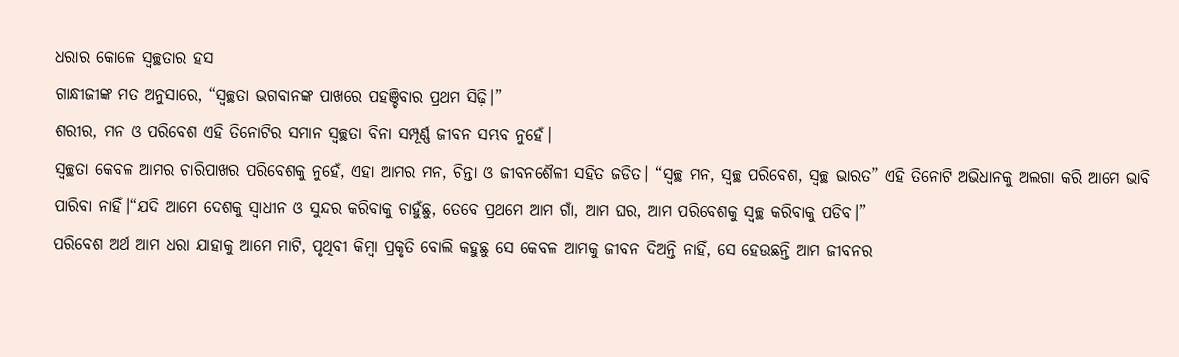ଧରାର କୋଳେ ସ୍ବଚ୍ଛତାର ହସ
ଗାନ୍ଧୀଜୀଙ୍କ ମତ ଅନୁସାରେ, “ସ୍ବଚ୍ଛତା ଭଗବାନଙ୍କ ପାଖରେ ପହଞ୍ଚିବାର ପ୍ରଥମ ସିଢ଼ି।”
ଶରୀର, ମନ ଓ ପରିବେଶ ଏହି ତିନୋଟିର ସମାନ ସ୍ବଚ୍ଛତା ବିନା ସମ୍ପୂର୍ଣ୍ଣ ଜୀବନ ସମ୍ଭବ ନୁହେଁ।
ସ୍ବଚ୍ଛତା କେବଳ ଆମର ଚାରିପାଖର ପରିବେଶକୁ ନୁହେଁ, ଏହା ଆମର ମନ, ଚିନ୍ତା ଓ ଜୀବନଶୈଳୀ ସହିତ ଜଡିତ। “ସ୍ବଚ୍ଛ ମନ, ସ୍ବଚ୍ଛ ପରିବେଶ, ସ୍ବଚ୍ଛ ଭାରତ” ଏହି ତିନୋଟି ଅଭିଧାନକୁ ଅଲଗା କରି ଆମେ ଭାବି ପାରିବା ନାହିଁ।“ଯଦି ଆମେ ଦେଶକୁ ସ୍ୱାଧୀନ ଓ ସୁନ୍ଦର କରିବାକୁ ଚାହୁଁଛୁ, ତେବେ ପ୍ରଥମେ ଆମ ଗାଁ, ଆମ ଘର, ଆମ ପରିବେଶକୁ ସ୍ବଚ୍ଛ କରିବାକୁ ପଡିବ।”
ପରିବେଶ ଅର୍ଥ ଆମ ଧରା ଯାହାକୁ ଆମେ ମାଟି, ପୃଥିବୀ କିମ୍ବା ପ୍ରକୃତି ବୋଲି କହୁଛୁ ସେ କେବଳ ଆମକୁ ଜୀବନ ଦିଅନ୍ତି ନାହିଁ, ସେ ହେଉଛନ୍ତି ଆମ ଜୀବନର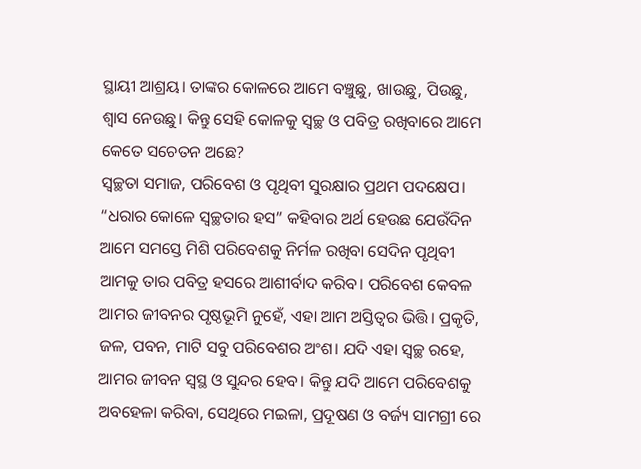ସ୍ଥାୟୀ ଆଶ୍ରୟ। ତାଙ୍କର କୋଳରେ ଆମେ ବଞ୍ଚୁଛୁ, ଖାଉଛୁ, ପିଉଛୁ, ଶ୍ୱାସ ନେଉଛୁ। କିନ୍ତୁ ସେହି କୋଳକୁ ସ୍ବଚ୍ଛ ଓ ପବିତ୍ର ରଖିବାରେ ଆମେ କେତେ ସଚେତନ ଅଛେ?
ସ୍ବଚ୍ଛତା ସମାଜ, ପରିବେଶ ଓ ପୃଥିବୀ ସୁରକ୍ଷାର ପ୍ରଥମ ପଦକ୍ଷେପ। “ଧରାର କୋଳେ ସ୍ବଚ୍ଛତାର ହସ” କହିବାର ଅର୍ଥ ହେଉଛ ଯେଉଁଦିନ ଆମେ ସମସ୍ତେ ମିଶି ପରିବେଶକୁ ନିର୍ମଳ ରଖିବା ସେଦିନ ପୃଥିବୀ ଆମକୁ ତାର ପବିତ୍ର ହସରେ ଆଶୀର୍ବାଦ କରିବ। ପରିବେଶ କେବଳ ଆମର ଜୀବନର ପୃଷ୍ଠଭୂମି ନୁହେଁ, ଏହା ଆମ ଅସ୍ତିତ୍ୱର ଭିତ୍ତି। ପ୍ରକୃତି, ଜଳ, ପବନ, ମାଟି ସବୁ ପରିବେଶର ଅଂଶ। ଯଦି ଏହା ସ୍ବଚ୍ଛ ରହେ, ଆମର ଜୀବନ ସ୍ବସ୍ଥ ଓ ସୁନ୍ଦର ହେବ। କିନ୍ତୁ ଯଦି ଆମେ ପରିବେଶକୁ ଅବହେଳା କରିବା, ସେଥିରେ ମଇଳା, ପ୍ରଦୂଷଣ ଓ ବର୍ଜ୍ୟ ସାମଗ୍ରୀ ରେ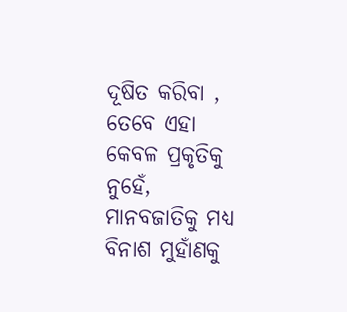ଦୂଷିତ କରିବା , ତେବେ ଏହା କେବଳ ପ୍ରକୃତିକୁ ନୁହେଁ, ମାନବଜାତିକୁ ମଧ୍ୟ ବିନାଶ ମୁହାଁଣକୁ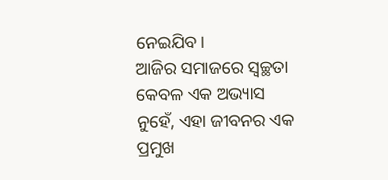ନେଇଯିବ।
ଆଜିର ସମାଜରେ ସ୍ବଚ୍ଛତା କେବଳ ଏକ ଅଭ୍ୟାସ ନୁହେଁ, ଏହା ଜୀବନର ଏକ ପ୍ରମୁଖ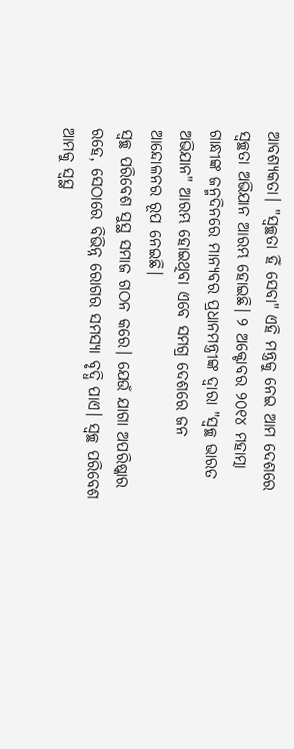ଆବଶ୍ୟକତା। "ସ୍ବଚ୍ଛତା ହିଁ ସେବା" ଏହି ମନ୍ତ୍ରକୁ ନେଇ ଆମ ଦେଶରେ ସ୍ବଚ୍ଛତା ଅଭିଯାନ ଆରମ୍ଭ ହୋଇଛି। ୨ ଅକ୍ଟୋବର ୨୦୧୪ ମହାତ୍ମା ଗାନ୍ଧୀଙ୍କ ଜନ୍ମଦିନରେ ମାନ୍ୟବର ପ୍ରଧାନମନ୍ତ୍ରୀଙ୍କ ଦ୍ୱାରା "ସ୍ବଚ୍ଛ ଭାରତ ଅଭିଯାନ" ଆରମ୍ଭ ହୋଇଥିବା ଏବେ ସମଗ୍ର ଦେଶରେ ଜନ ଆନ୍ଦୋଳନର ରୂପ ନେଇଛି।
ସ୍ବଚ୍ଛ ପରିବେଶ ସୁସ୍ଥ ସମାଜ ଗଠନ କରେ। ଯେଉଁ ଯାଗା ଅପରିଷ୍କାର ରହେ, ସେଠାରେ ବିଭିନ୍ନ ରୋଗର ସମସ୍ୟା ବୃଦ୍ଧି ପାଏ। ସ୍ବଚ୍ଛ ପରିବେଶ ଆମକୁ ସ୍ବସ୍ଥ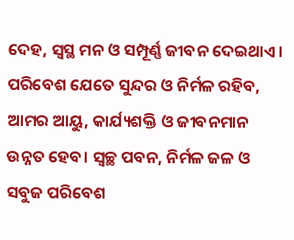ଦେହ, ସ୍ବସ୍ଥ ମନ ଓ ସମ୍ପୂର୍ଣ୍ଣ ଜୀବନ ଦେଇଥାଏ। ପରିବେଶ ଯେତେ ସୁନ୍ଦର ଓ ନିର୍ମଳ ରହିବ, ଆମର ଆୟୁ, କାର୍ଯ୍ୟଶକ୍ତି ଓ ଜୀବନମାନ ଉନ୍ନତ ହେବ। ସ୍ବଚ୍ଛ ପବନ, ନିର୍ମଳ ଜଳ ଓ ସବୁଜ ପରିବେଶ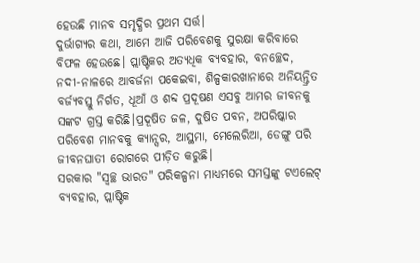ହେଉଛି ମାନବ ସମୃଦ୍ଧିର ପ୍ରଥମ ସର୍ତ୍ତ।
ଦୁର୍ଭାଗ୍ୟର କଥା, ଆମେ ଆଜି ପରିବେଶକୁ ସୁରକ୍ଷା କରିବାରେ ବିଫଳ ହେଉଛେ। ପ୍ଲାଷ୍ଟିକର ଅତ୍ୟଧିକ ବ୍ୟବହାର, ବନଚ୍ଛେଦ, ନଦୀ-ନାଳରେ ଆବର୍ଜନା ପକେଇବା, ଶିଳ୍ପକାରଖାନାରେ ଅନିୟନ୍ତ୍ରିତ ବର୍ଜ୍ୟବସ୍ତୁ ନିର୍ଗତ, ଧୂଆଁ ଓ ଶବ୍ଦ ପ୍ରଦୂଷଣ ଏସବୁ ଆମର ଜୀବନକୁ ସଙ୍କଟ ଗ୍ରସ୍ତ କରିଛି।ପ୍ରଦୂଷିତ ଜଳ, ଦୁଷିତ ପବନ, ଅପରିଷ୍କାର ପରିବେଶ ମାନବକୁ କ୍ୟାନ୍ସର, ଆସ୍ଥମା, ମେଲେରିଆ, ଡେଙ୍ଗୁ ପରି ଜୀବନଘାତୀ ରୋଗରେ ପୀଡ଼ିତ କରୁଛି।
ସରକାର "ସ୍ବଚ୍ଛ ଭାରତ" ପରିକଳ୍ପନା ମାଧ୍ୟମରେ ସମସ୍ତଙ୍କୁ ଟଏଲେଟ୍ ବ୍ୟବହାର, ପ୍ଲାଷ୍ଟିକ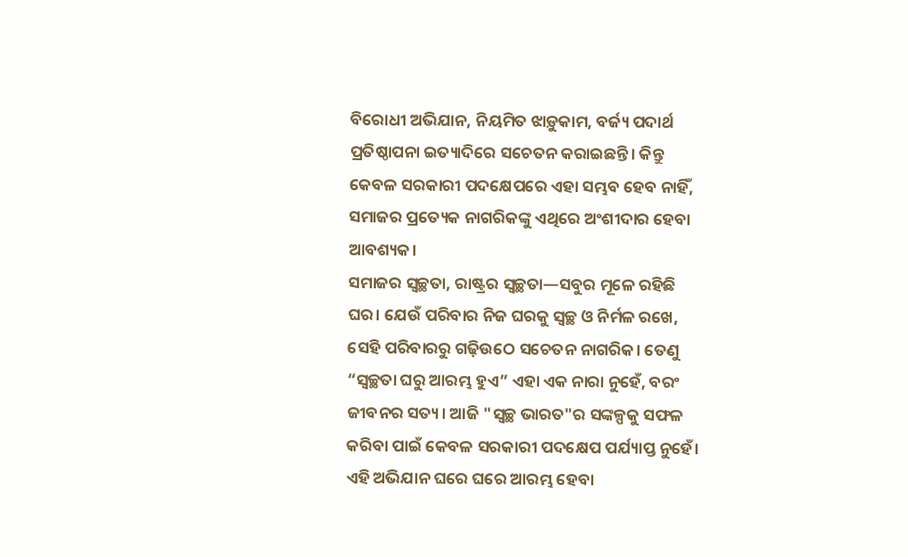ବିରୋଧୀ ଅଭିଯାନ, ନିୟମିତ ଝାଡ଼ୁକାମ, ବର୍ଜ୍ୟ ପଦାର୍ଥ ପ୍ରତିଷ୍ଠାପନା ଇତ୍ୟାଦିରେ ସଚେତନ କରାଇଛନ୍ତି। କିନ୍ତୁ କେବଳ ସରକାରୀ ପଦକ୍ଷେପରେ ଏହା ସମ୍ଭବ ହେବ ନାହିଁ, ସମାଜର ପ୍ରତ୍ୟେକ ନାଗରିକଙ୍କୁ ଏଥିରେ ଅଂଶୀଦାର ହେବା ଆବଶ୍ୟକ।
ସମାଜର ସ୍ବଚ୍ଛତା, ରାଷ୍ଟ୍ରର ସ୍ବଚ୍ଛତା—ସବୁର ମୂଳେ ରହିଛି ଘର। ଯେଉଁ ପରିବାର ନିଜ ଘରକୁ ସ୍ବଚ୍ଛ ଓ ନିର୍ମଳ ରଖେ, ସେହି ପରିବାରରୁ ଗଢ଼ିଉଠେ ସଚେତନ ନାଗରିକ। ତେଣୁ “ସ୍ବଚ୍ଛତା ଘରୁ ଆରମ୍ଭ ହୁଏ” ଏହା ଏକ ନାରା ନୁହେଁ, ବରଂ ଜୀବନର ସତ୍ୟ। ଆଜି "ସ୍ବଚ୍ଛ ଭାରତ"ର ସଙ୍କଳ୍ପକୁ ସଫଳ କରିବା ପାଇଁ କେବଳ ସରକାରୀ ପଦକ୍ଷେପ ପର୍ଯ୍ୟାପ୍ତ ନୁହେଁ। ଏହି ଅଭିଯାନ ଘରେ ଘରେ ଆରମ୍ଭ ହେବା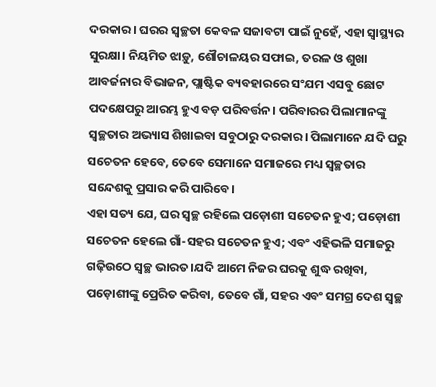ଦରକାର। ଘରର ସ୍ବଚ୍ଛତା କେବଳ ସଜାବଟା ପାଇଁ ନୁହେଁ, ଏହା ସ୍ବାସ୍ଥ୍ୟର ସୁରକ୍ଷା। ନିୟମିତ ଝାଡ଼ୁ, ଶୌଚାଳୟର ସଫାଇ, ତରଳ ଓ ଶୁଖା ଆବର୍ଜନାର ବିଭାଜନ, ପ୍ଲାଷ୍ଟିକ ବ୍ୟବହାରରେ ସଂଯମ ଏସବୁ ଛୋଟ ପଦକ୍ଷେପରୁ ଆରମ୍ଭ ହୁଏ ବଡ଼ ପରିବର୍ତ୍ତନ। ପରିବାରର ପିଲାମାନଙ୍କୁ ସ୍ବଚ୍ଛତାର ଅଭ୍ୟାସ ଶିଖାଇବା ସବୁଠାରୁ ଦରକାର। ପିଲାମାନେ ଯଦି ଘରୁ ସଚେତନ ହେବେ, ତେବେ ସେମାନେ ସମାଜରେ ମଧ୍ୟ ସ୍ବଚ୍ଛତାର ସନ୍ଦେଶକୁ ପ୍ରସାର କରି ପାରିବେ।
ଏହା ସତ୍ୟ ଯେ, ଘର ସ୍ବଚ୍ଛ ରହିଲେ ପଡ଼ୋଶୀ ସଚେତନ ହୁଏ; ପଡ଼ୋଶୀ ସଚେତନ ହେଲେ ଗାଁ-ସହର ସଚେତନ ହୁଏ; ଏବଂ ଏହିଭଳି ସମାଜରୁ ଗଢ଼ିଉଠେ ସ୍ବଚ୍ଛ ଭାରତ।ଯଦି ଆମେ ନିଜର ଘରକୁ ଶୁଦ୍ଧ ରଖିବା, ପଡ଼ୋଶୀଙ୍କୁ ପ୍ରେରିତ କରିବା, ତେବେ ଗାଁ, ସହର ଏବଂ ସମଗ୍ର ଦେଶ ସ୍ବଚ୍ଛ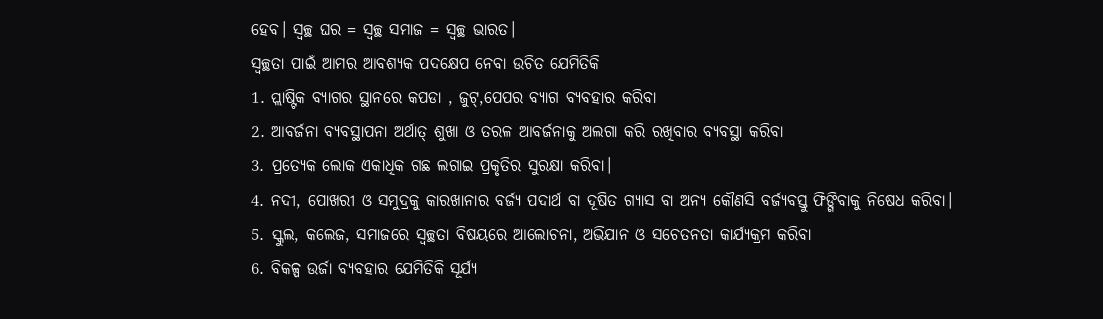ହେବ। ସ୍ବଚ୍ଛ ଘର = ସ୍ବଚ୍ଛ ସମାଜ = ସ୍ବଚ୍ଛ ଭାରତ।
ସ୍ବଚ୍ଛତା ପାଇଁ ଆମର ଆବଶ୍ୟକ ପଦକ୍ଷେପ ନେବା ଉଚିତ ଯେମିତିକି
1. ପ୍ଲାଷ୍ଟିକ ବ୍ୟାଗର ସ୍ଥାନରେ କପଡା , ଜୁଟ୍,ପେପର ବ୍ୟାଗ ବ୍ୟବହାର କରିବା
2. ଆବର୍ଜନା ବ୍ୟବସ୍ଥାପନା ଅର୍ଥାତ୍ ଶୁଖା ଓ ତରଳ ଆବର୍ଜନାକୁ ଅଲଗା କରି ରଖିବାର ବ୍ୟବସ୍ଥା କରିବା
3. ପ୍ରତ୍ୟେକ ଲୋକ ଏକାଧିକ ଗଛ ଲଗାଇ ପ୍ରକୃତିର ସୁରକ୍ଷା କରିବା।
4. ନଦୀ, ପୋଖରୀ ଓ ସମୁଦ୍ରକୁ କାରଖାନାର ବର୍ଜ୍ୟ ପଦାର୍ଥ ବା ଦୂଷିତ ଗ୍ୟାସ ବା ଅନ୍ୟ କୌଣସି ବର୍ଜ୍ୟବସ୍ତୁ ଫିଙ୍ଗିବାକୁ ନିଷେଧ କରିବା।
5. ସ୍କୁଲ, କଲେଜ, ସମାଜରେ ସ୍ବଚ୍ଛତା ବିଷୟରେ ଆଲୋଚନା, ଅଭିଯାନ ଓ ସଚେତନତା କାର୍ଯ୍ୟକ୍ରମ କରିବା
6. ବିକଳ୍ପ ଉର୍ଜା ବ୍ୟବହାର ଯେମିତିକି ସୂର୍ଯ୍ୟ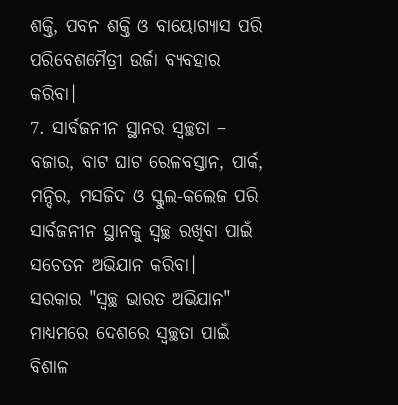ଶକ୍ତି, ପବନ ଶକ୍ତି ଓ ବାୟୋଗ୍ୟାସ ପରି ପରିବେଶମୈତ୍ରୀ ଉର୍ଜା ବ୍ୟବହାର କରିବା।
7. ସାର୍ବଜନୀନ ସ୍ଥାନର ସ୍ବଚ୍ଛତା – ବଜାର, ବାଟ ଘାଟ ରେଳବସ୍ତାନ, ପାର୍କ, ମନ୍ଦିର, ମସଜିଦ ଓ ସ୍କୁଲ-କଲେଜ ପରି ସାର୍ବଜନୀନ ସ୍ଥାନକୁ ସ୍ବଚ୍ଛ ରଖିବା ପାଇଁ ସଚେତନ ଅଭିଯାନ କରିବା।
ସରକାର "ସ୍ବଚ୍ଛ ଭାରତ ଅଭିଯାନ" ମାଧ୍ୟମରେ ଦେଶରେ ସ୍ବଚ୍ଛତା ପାଇଁ ବିଶାଳ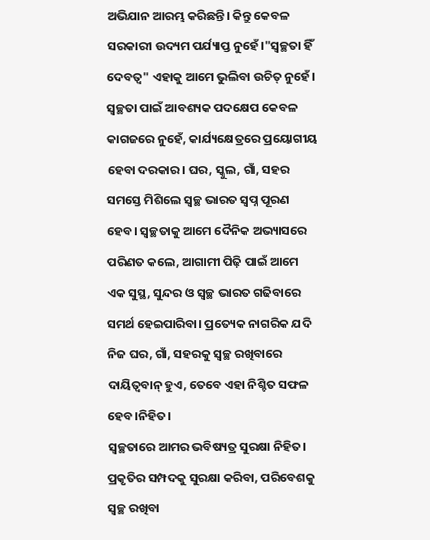ଅଭିଯାନ ଆରମ୍ଭ କରିଛନ୍ତି। କିନ୍ତୁ କେବଳ ସରକାରୀ ଉଦ୍ୟମ ପର୍ଯ୍ୟାପ୍ତ ନୁହେଁ।"ସ୍ବଚ୍ଛତା ହିଁ ଦେବତ୍ୱ" ଏହାକୁ ଆମେ ଭୁଲିବା ଉଚିତ୍ ନୁହେଁ। ସ୍ବଚ୍ଛତା ପାଇଁ ଆବଶ୍ୟକ ପଦକ୍ଷେପ କେବଳ କାଗଜରେ ନୁହେଁ, କାର୍ଯ୍ୟକ୍ଷେତ୍ରରେ ପ୍ରୟୋଗୀୟ ହେବା ଦରକାର। ଘର, ସ୍କୁଲ, ଗାଁ, ସହର ସମସ୍ତେ ମିଶିଲେ ସ୍ବଚ୍ଛ ଭାରତ ସ୍ବପ୍ନ ପୂରଣ ହେବ। ସ୍ବଚ୍ଛତାକୁ ଆମେ ଦୈନିକ ଅଭ୍ୟାସରେ ପରିଣତ କଲେ, ଆଗାମୀ ପିଢ଼ି ପାଇଁ ଆମେ ଏକ ସୁସ୍ଥ, ସୁନ୍ଦର ଓ ସ୍ବଚ୍ଛ ଭାରତ ଗଢିବାରେ ସମର୍ଥ ହେଇପାରିବା। ପ୍ରତ୍ୟେକ ନାଗରିକ ଯଦି ନିଜ ଘର, ଗାଁ, ସହରକୁ ସ୍ବଚ୍ଛ ରଖିବାରେ ଦାୟିତ୍ୱବାନ୍ ହୁଏ, ତେବେ ଏହା ନିଶ୍ଚିତ ସଫଳ ହେବ।ନିହିତ।
ସ୍ବଚ୍ଛତାରେ ଆମର ଭବିଷ୍ୟତ୍ର ସୁରକ୍ଷା ନିହିତ। ପ୍ରକୃତିର ସମ୍ପଦକୁ ସୁରକ୍ଷା କରିବା, ପରିବେଶକୁ ସ୍ବଚ୍ଛ ରଖିବା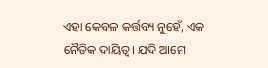ଏହା କେବଳ କର୍ତ୍ତବ୍ୟ ନୁହେଁ, ଏକ ନୈତିକ ଦାୟିତ୍ୱ। ଯଦି ଆମେ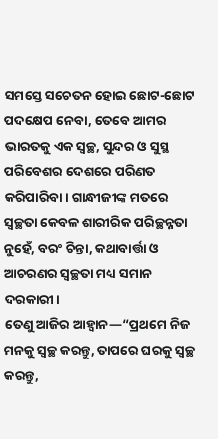ସମସ୍ତେ ସଚେତନ ହୋଇ ଛୋଟ-ଛୋଟ ପଦକ୍ଷେପ ନେବା, ତେବେ ଆମର ଭାରତକୁ ଏକ ସ୍ବଚ୍ଛ, ସୁନ୍ଦର ଓ ସୁସ୍ଥ ପରିବେଶର ଦେଶରେ ପରିଣତ କରିପାରିବା। ଗାନ୍ଧୀଜୀଙ୍କ ମତରେ ସ୍ବଚ୍ଛତା କେବଳ ଶାରୀରିକ ପରିଚ୍ଛନ୍ନତା ନୁହେଁ, ବରଂ ଚିନ୍ତା, କଥାବାର୍ତ୍ତା ଓ ଆଚରଣର ସ୍ବଚ୍ଛତା ମଧ୍ୟ ସମାନ ଦରକାରୀ।
ତେଣୁ ଆଜିର ଆହ୍ୱାନ—“ପ୍ରଥମେ ନିଜ ମନକୁ ସ୍ବଚ୍ଛ କରନ୍ତୁ, ତାପରେ ଘରକୁ ସ୍ବଚ୍ଛ କରନ୍ତୁ,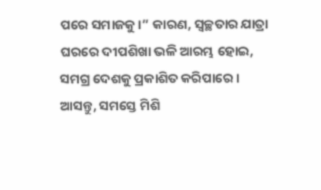ପରେ ସମାଜକୁ।” କାରଣ, ସ୍ବଚ୍ଛତାର ଯାତ୍ରା ଘରରେ ଦୀପଶିଖା ଭଳି ଆରମ୍ଭ ହୋଇ, ସମଗ୍ର ଦେଶକୁ ପ୍ରକାଶିତ କରିପାରେ।
ଆସନ୍ତୁ, ସମସ୍ତେ ମିଶି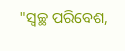"ସ୍ବଚ୍ଛ ପରିବେଶ,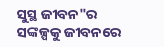ସୁସ୍ଥ ଜୀବନ"ର ସଙ୍କଳ୍ପକୁ ଜୀବନରେ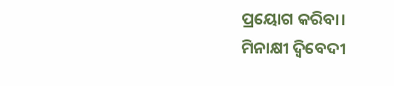ପ୍ରୟୋଗ କରିବା।
ମିନାକ୍ଷୀ ଦ୍ବିବେଦୀ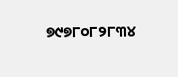୭୯୭୮୦୮୨୮୩୪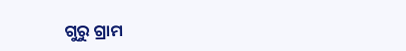ଗୁରୁ ଗ୍ରାମ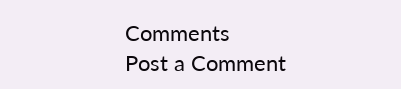Comments
Post a Comment